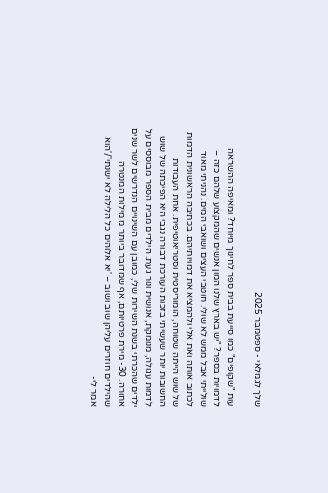שלך לגמלאי - ספטמבר 2025

עות "שקופים" כמו סייעת בבית ספר לחינוך מיוחד? ומאיפה ההשראה לדמויות בספר? "יש בארץ שלנו המון אנשים שהמקצוע שלהם כזה – שולייתי אבל ממש לא שולי. חוטבי העצים ושואבי המים. נהניתי מאוד לכתוב אותה ואת אלי ולהמציא את דמויותיהם. בכתיבה הראשונית הדמות של שוש הייתה שטוחה, הומוריסטית וסטריאוטיפית. אחת העבודות החשובות יותר שעשיתי בזכות העורכת דבורה נגבי היא הפיכתה של שוש לדמות עגולה, מנומקת, אנושית ונור געת. הילדים מבית הספר מבוססים על ילדים שהכרתי בשנת השירות שלי, כמובן עם השינויים הנדרשים לשר שנים אחורה. 30- מירת פרטיותם, אף שמדובר ביותר מ מילות המנטרה שהילדים חוזרים עליהן שוב ושוב – 'יא אלוהים כל הלילה לא ישנתי'/'הוא אמר לי-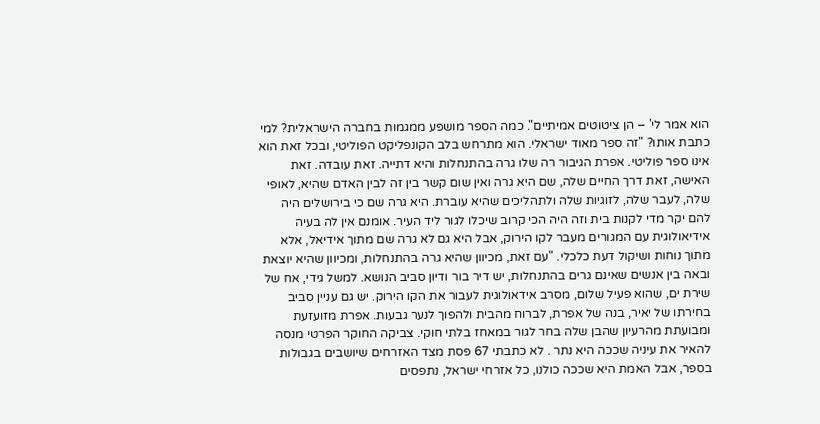הוא אמר לי' – הן ציטוטים אמיתיים". כמה הספר מושפע ממגמות בחברה הישראלית? למי כתבת אותו? "זה ספר מאוד ישראלי. הוא מתרחש בלב הקונפליקט הפוליטי, ובכל זאת הוא אינו ספר פוליטי. אפרת הגיבור רה שלו גרה בהתנחלות והיא דתייה. זאת עובדה. זאת האישה, זאת דרך החיים שלה, שם היא גרה ואין שום קשר בין זה לבין האדם שהיא, לאופי שלה, לעבר שלה, לזוגיות שלה ולתהליכים שהיא עוברת. היא גרה שם כי בירושלים היה להם יקר מדי לקנות בית וזה היה הכי קרוב שיכלו לגור ליד העיר. אומנם אין לה בעיה אידיאולוגית עם המגורים מעבר לקו הירוק, אבל היא גם לא גרה שם מתוך אידיאל, אלא מתוך נוחות ושיקול דעת כלכלי. "עם זאת, מכיוון שהיא גרה בהתנחלות, ומכיוון שהיא יוצאת ובאה בין אנשים שאינם גרים בהתנחלות, יש דיר בור ודיון סביב הנושא. למשל גידי, אח של שירת ים, שהוא פעיל שלום, מסרב אידאולוגית לעבור את הקו הירוק. יש גם עניין סביב בחירתו של יאיר, בנה של אפרת, לברוח מהבית ולהפוך לנער גבעות. אפרת מזועזעת ומבועתת מהרעיון שהבן שלה בחר לגור במאחז בלתי חוקי. צביקה החוקר הפרטי מנסה להאיר את עיניה שככה היא נתר . לא כתבתי 67 פסת מצד האזרחים שיושבים בגבולות בספר, אבל האמת היא שככה כולנו, כל אזרחי ישראל, נתפסים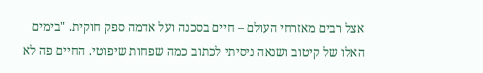אצל רבים מאזרחי העולם – חיים בסכנה ועל אדמה ספק חוקית. "בימים האלו של קיטוב ושנאה ניסיתי לכתוב כמה שפחות שיפוטי. החיים פה לא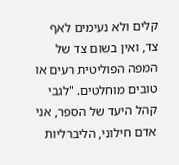קלים ולא נעימים לאף צד, ואין בשום צד של המפה הפוליטית רעים או טובים מוחלטים. "לגבי קהל היעד של הספר, אני אדם חילוני, הליברליות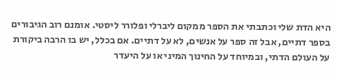היא הדת שלי וכתבתי את הספר ממקום ליברלי ופלורר ליסטי. אומנם רוב הגיבורים בספר דתיים, אבל זה ספר על אנשים, לא על דתיים. אם בכלל, יש בו הרבה ביקורת על העולם הדתי, ובמיוחד על החינוך המיני או על היעדר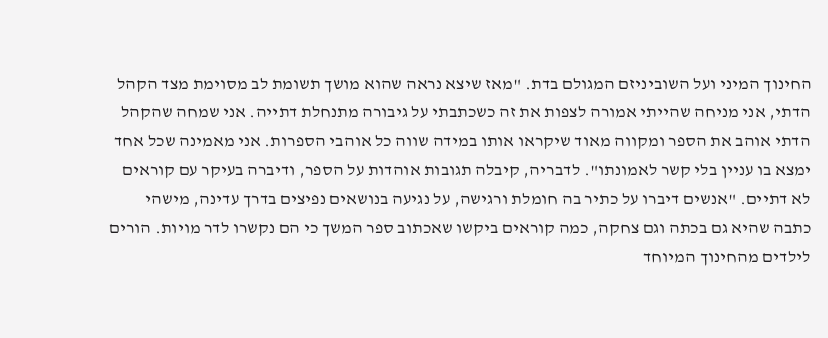החינוך המיני ועל השוביניזם המגולם בדת. "מאז שיצא נראה שהוא מושך תשומת לב מסוימת מצד הקהל הדתי, אני מניחה שהייתי אמורה לצפות את זה כשכתבתי על גיבורה מתנחלת דתייה. אני שמחה שהקהל הדתי אוהב את הספר ומקווה מאוד שיקראו אותו במידה שווה כל אוהבי הספרות. אני מאמינה שכל אחד ימצא בו עניין בלי קשר לאמונתו". לדבריה, קיבלה תגובות אוהדות על הספר, ודיברה בעיקר עם קוראים לא דתיים. "אנשים דיברו על כתיר בה חומלת ורגישה, על נגיעה בנושאים נפיצים בדרך עדינה, מישהי כתבה שהיא גם בכתה וגם צחקה, כמה קוראים ביקשו שאכתוב ספר המשך כי הם נקשרו לדר מויות. הורים לילדים מהחינוך המיוחד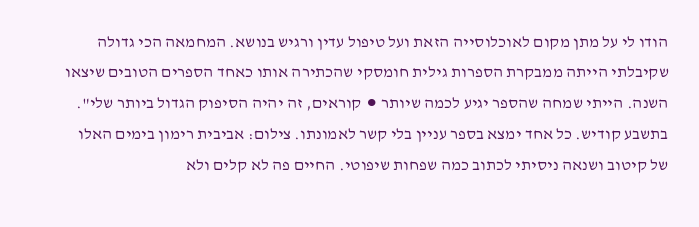הודו לי על מתן מקום לאוכלוסייה הזאת ועל טיפול עדין ורגיש בנושא. המחמאה הכי גדולה שקיבלתי הייתה ממבקרת הספרות גילית חומסקי שהכתירה אותו כאחד הספרים הטובים שיצאו השנה. הייתי שמחה שהספר יגיע לכמה שיותר ⚫ קוראים, זה יהיה הסיפוק הגדול ביותר שלי". בתשבע קודיש. כל אחד ימצא בספר עניין בלי קשר לאמונתו. צילום: אביבית רימון בימים האלו של קיטוב ושנאה ניסיתי לכתוב כמה שפחות שיפוטי. החיים פה לא קלים ולא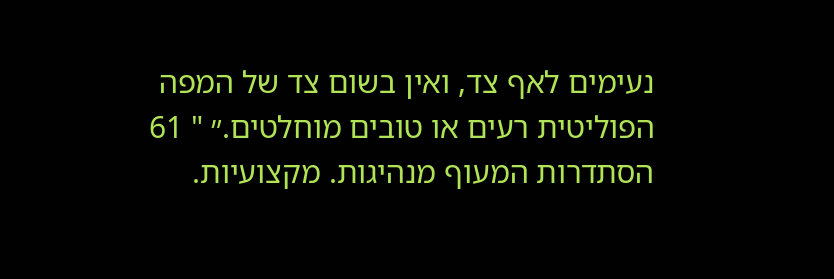נעימים לאף צד, ואין בשום צד של המפה הפוליטית רעים או טובים מוחלטים.״ " 61 הסתדרות המעוף מנהיגות. מקצועיות.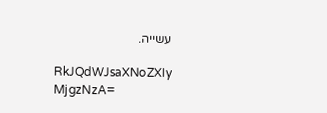עשייה.

RkJQdWJsaXNoZXIy MjgzNzA=